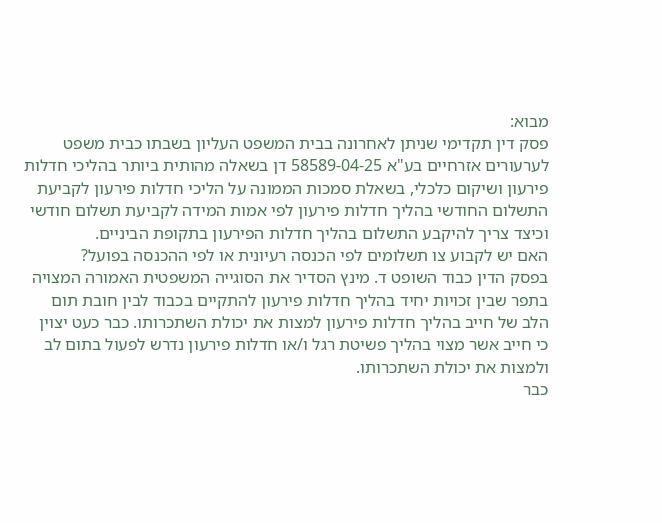מבוא:
פסק דין תקדימי שניתן לאחרונה בבית המשפט העליון בשבתו כבית משפט לערעורים אזרחיים בע"א 58589-04-25 דן בשאלה מהותית ביותר בהליכי חדלות פירעון ושיקום כלכלי, בשאלת סמכות הממונה על הליכי חדלות פירעון לקביעת התשלום החודשי בהליך חדלות פירעון לפי אמות המידה לקביעת תשלום חודשי וכיצד צריך להיקבע התשלום בהליך חדלות הפירעון בתקופת הביניים.
האם יש לקבוע צו תשלומים לפי הכנסה רעיונית או לפי ההכנסה בפועל?
בפסק הדין כבוד השופט ד. מינץ הסדיר את הסוגייה המשפטית האמורה המצויה בתפר שבין זכויות יחיד בהליך חדלות פירעון להתקיים בכבוד לבין חובת תום הלב של חייב בהליך חדלות פירעון למצות את יכולת השתכרותו. כבר כעט יצוין כי חייב אשר מצוי בהליך פשיטת רגל ו/או חדלות פירעון נדרש לפעול בתום לב ולמצות את יכולת השתכרותו.
כבר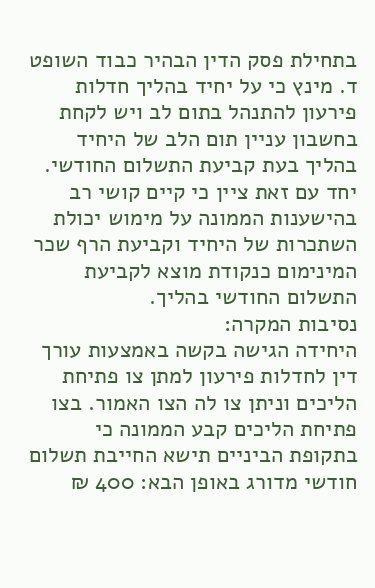בתחילת פסק הדין הבהיר כבוד השופט ד. מינץ כי על יחיד בהליך חדלות פירעון להתנהל בתום לב ויש לקחת בחשבון עניין תום הלב של היחיד בהליך בעת קביעת התשלום החודשי. יחד עם זאת ציין כי קיים קושי רב בהישענות הממונה על מימוש יכולת השתכרות של היחיד וקביעת הרף שכר המינימום כנקודת מוצא לקביעת התשלום החודשי בהליך.
נסיבות המקרה:
היחידה הגישה בקשה באמצעות עורך דין לחדלות פירעון למתן צו פתיחת הליכים וניתן צו לה הצו האמור. בצו פתיחת הליכים קבע הממונה כי בתקופת הביניים תישא החייבת תשלום חודשי מדורג באופן הבא: 400 ₪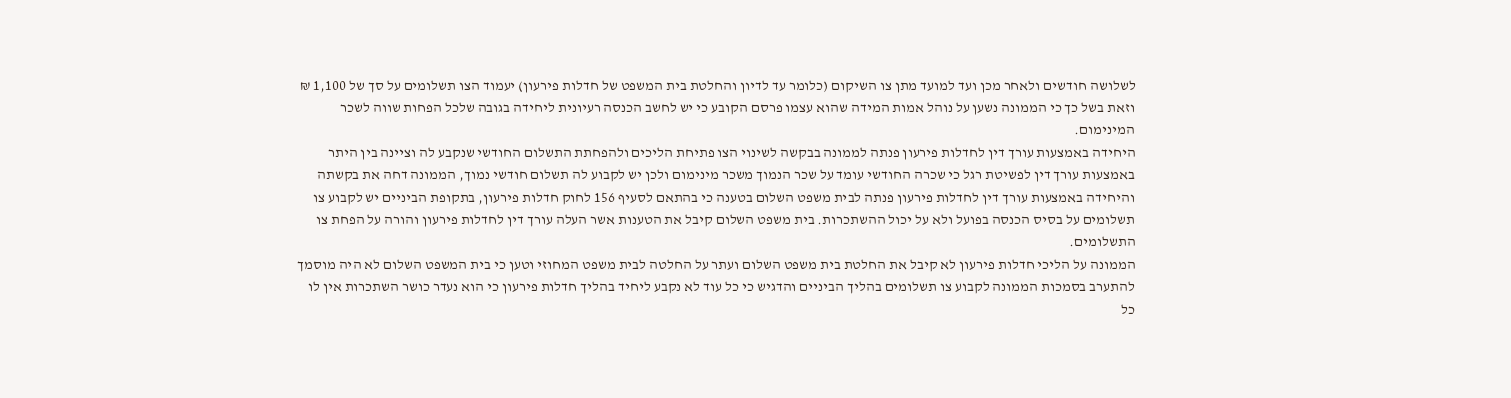לשלושה חודשים ולאחר מכן ועד למועד מתן צו השיקום (כלומר עד לדיון והחלטת בית המשפט של חדלות פירעון) יעמוד הצו תשלומים על סך של 1,100 ₪ וזאת בשל כך כי הממונה נשען על נוהל אמות המידה שהוא עצמו פרסם הקובע כי יש לחשב הכנסה רעיונית ליחידה בגובה שלכל הפחות שווה לשכר המינימום.
היחידה באמצעות עורך דין לחדלות פירעון פנתה לממונה בבקשה לשינוי הצו פתיחת הליכים ולהפחתת התשלום החודשי שנקבע לה וציינה בין היתר באמצעות עורך דין לפשיטת רגל כי שכרה החודשי עומד על שכר הנמוך משכר מינימום ולכן יש לקבוע לה תשלום חודשי נמוך, הממונה דחה את בקשתה והיחידה באמצעות עורך דין לחדלות פירעון פנתה לבית משפט השלום בטענה כי בהתאם לסעיף 156 לחוק חדלות פירעון, בתקופת הביניים יש לקבוע צו תשלומים על בסיס הכנסה בפועל ולא על יכול ההשתכרות. בית משפט השלום קיבל את הטענות אשר העלה עורך דין לחדלות פירעון והורה על הפחת צו התשלומים.
הממונה על הליכי חדלות פירעון לא קיבל את החלטת בית משפט השלום ועתר על החלטה לבית משפט המחוזי וטען כי בית המשפט השלום לא היה מוסמך להתערב בסמכות הממונה לקבוע צו תשלומים בהליך הביניים והדגיש כי כל עוד לא נקבע ליחיד בהליך חדלות פירעון כי הוא נעדר כושר השתכרות אין לו כל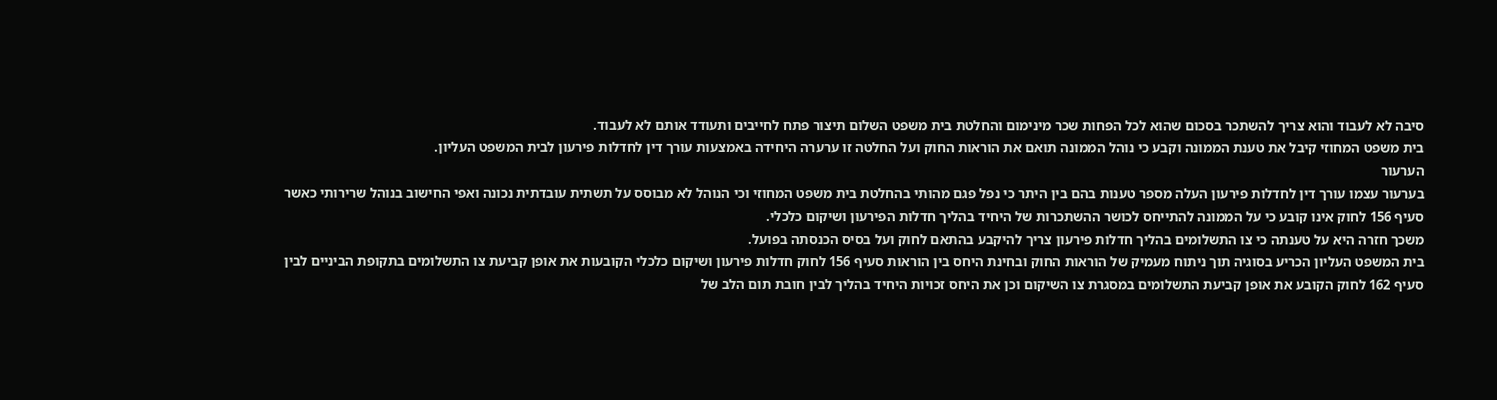סיבה לא לעבוד והוא צריך להשתכר בסכום שהוא לכל הפחות שכר מינימום והחלטת בית משפט השלום תיצור פתח לחייבים ותעודד אותם לא לעבוד.
בית משפט המחוזי קיבל את טענת הממונה וקבע כי נוהל הממונה תואם את הוראות החוק ועל החלטה זו ערערה היחידה באמצעות עורך דין לחדלות פירעון לבית המשפט העליון.
הערעור
בערעור עצמו עורך דין לחדלות פירעון העלה מספר טענות בהם בין היתר כי נפל פגם מהותי בהחלטת בית משפט המחוזי וכי הנוהל לא מבוסס על תשתית עובדתית נכונה ואפי החישוב בנוהל שרירותי כאשר סעיף 156 לחוק אינו קובע כי על הממונה להתייחס לכושר ההשתכרות של היחיד בהליך חדלות הפירעון ושיקום כלכלי.
משכך חזרה היא על טענתה כי צו התשלומים בהליך חדלות פירעון צריך להיקבע בהתאם לחוק ועל בסיס הכנסתה בפועל.
בית המשפט העליון הכריע בסוגיה תוך ניתוח מעמיק של הוראות החוק ובחינת היחס בין הוראות סעיף 156 לחוק חדלות פירעון ושיקום כלכלי הקובעות את אופן קביעת צו התשלומים בתקופת הביניים לבין סעיף 162 לחוק הקובע את אופן קביעת התשלומים במסגרת צו השיקום וכן את היחס זכויות היחיד בהליך לבין חובת תום הלב של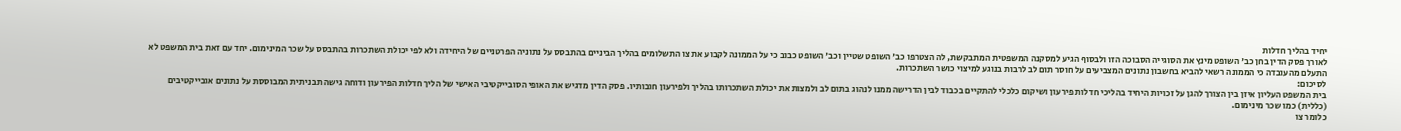יחיד בהליך חדלות
לאורך פסק הדין בחן כב' השופט מינץ את הסוגייה הסבוכה הזו ולבסוף הגיע למסקנה המשפטית המתבקשת, לה הצטרפו כב' השופט שטיין וכב' השופט כבוב כי על הממונה לקבוע את צו התשלומים בהליך הביניים בהתבסס על נתוניה הפרטניים של היחידה ולא לפי יכולת השתכרות בהתבסס על שכר המינימום. יחד עם זאת בית המשפט לא התעלם מהעובדה כי הממונה רשאי להביא בחשבון נתונים המצביעים על חוסר תום לב לרבות בנוגע למיצוי כושר השתכרות.
לסיכום:
בית המשפט העליון איזן בין הצורך להגן על זכויות היחיד בהליכי חדלות פירעון ושיקום כלכלי להתקיים בכבוד לבין הדרישה ממנו לנהוג בתום לב ולמצות את יכולת השתכרותו בהליך ולפירעון חובותיו. פסק הדין מדגיש את האופי הסובייקטיבי האישי של הליך חדלות הפירעון ודוחה גישה תבניתית המבוססת על נתונים אובייקטיבים (כללית) כמו שכר מינימום.
כלומר צו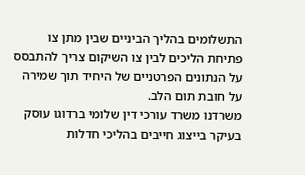התשלומים בהליך הביניים שבין מתן צו פתיחת הליכים לבין צו השיקום צריך להתבסס על הנתונים הפרטניים של היחיד תוך שמירה על חובת תום הלב.
משרדנו משרד עורכי דין שלומי ברדוגו עוסק בעיקר בייצוג חייבים בהליכי חדלות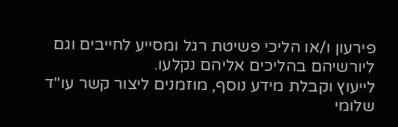פירעון ו/או הליכי פשיטת רגל ומסייע לחייבים וגם ליורשיהם בהליכים אליהם נקלעו.
לייעוץ וקבלת מידע נוסף, מוזמנים ליצור קשר עו"ד שלומי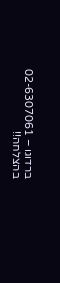ברדוגו – 02-6307061
בהצלחה!!